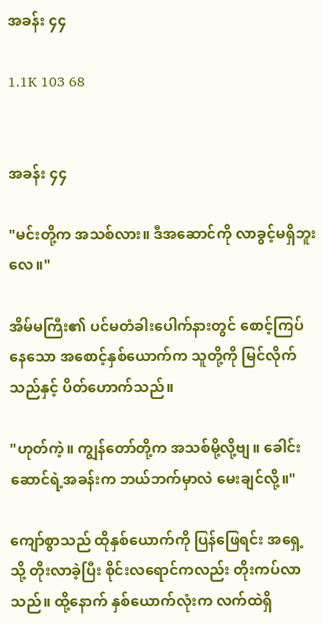အခန်း ၄၄

1.1K 103 68


အခန်း ၄၄

"မင်းတို့က အသစ်လား။ ဒီအဆောင်ကို လာခွင့်မရှိဘူးလေ။"

အိမ်မကြီး၏ ပင်မတံခါးပေါက်နားတွင် စောင့်ကြပ်နေသော အစောင့်နှစ်ယောက်က သူတို့ကို မြင်လိုက်သည်နှင့် ပိတ်ဟောက်သည်။

"ဟုတ်ကဲ့။ ကျွန်တော်တို့က အသစ်မို့လို့ဗျ။ ခေါင်းဆောင်ရဲ့အခန်းက ဘယ်ဘက်မှာလဲ မေးချင်လို့။"

ကျော်စွာသည် ထိုနှစ်ယောက်ကို ပြန်ဖြေရင်း အရှေ့သို့ တိုးလာခဲ့ပြီး စိုင်းလရောင်ကလည်း တိုးကပ်လာသည်။ ထို့နောက် နှစ်ယောက်လုံးက လက်ထဲရှိ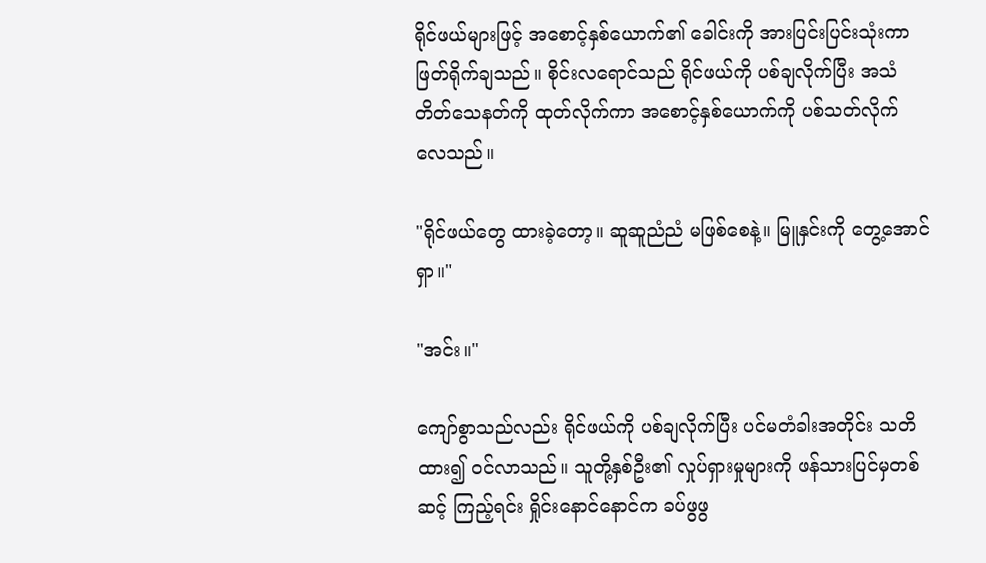ရိုင်ဖယ်များဖြင့် အစောင့်နှစ်ယောက်၏ ခေါင်းကို အားပြင်းပြင်းသုံးကာ ဖြတ်ရိုက်ချသည်။ စိုင်းလရောင်သည် ရိုင်ဖယ်ကို ပစ်ချလိုက်ပြီး အသံတိတ်သေနတ်ကို ထုတ်လိုက်ကာ အစောင့်နှစ်ယောက်ကို ပစ်သတ်လိုက်လေသည်။

"ရိုင်ဖယ်တွေ ထားခဲ့တော့။ ဆူဆူညံညံ မဖြစ်စေနဲ့။ မြူနှင်းကို တွေ့အောင်ရှာ။"

"အင်း။"

ကျော်စွာသည်လည်း ရိုင်ဖယ်ကို ပစ်ချလိုက်ပြီး ပင်မတံခါးအတိုင်း သတိထား၍ ဝင်လာသည်။ သူတို့နှစ်ဦး၏ လှုပ်ရှားမှုများကို ဖန်သားပြင်မှတစ်ဆင့် ကြည့်ရင်း ရှိုင်းနောင်နောင်က ခပ်ဖွဖွ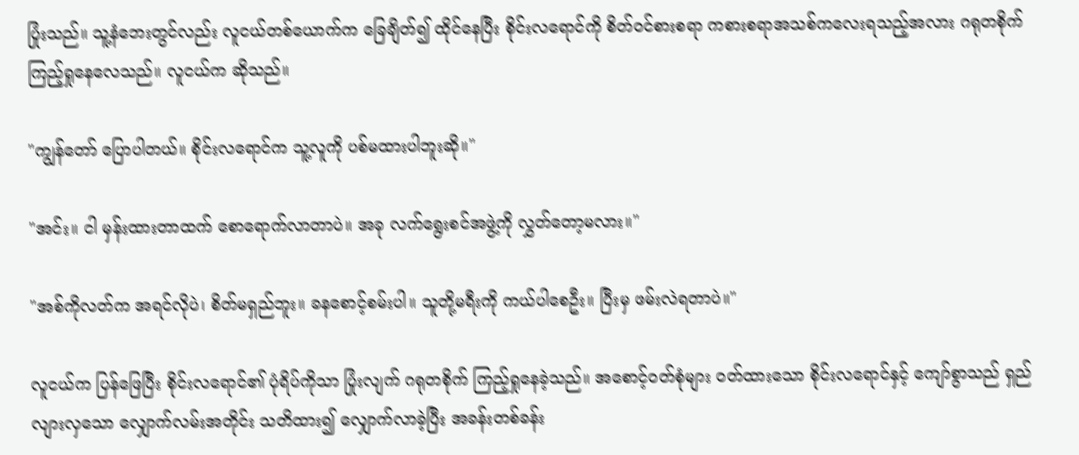ပြုံးသည်။ သူ့နံဘေးတွင်လည်း လူငယ်တစ်ယောက်က ခြေချိတ်၍ ထိုင်နေပြီး စိုင်းလရောင်ကို စိတ်ဝင်စားစရာ ကစားစရာအသစ်ကလေးရသည့်အလား ဂရုတစိုက် ကြည့်ရှုနေလေသည်။ လူငယ်က ဆိုသည်။

"ကျွန်တော် ပြောပါတယ်။ စိုင်းလရောင်က သူ့လူကို ပစ်မထားပါဘူးဆို။"

"အင်း။ ငါ မှန်းထားတာထက် စောရောက်လာတာပဲ။ အခု လက်ရွေးစင်အဖွဲ့ကို လွှတ်တော့မလား။"

"အစ်ကိုလတ်က အရင်လိုပဲ၊ စိတ်မရှည်ဘူး။ ခနစောင့်စမ်းပါ။ သူတို့မရီးကို ကယ်ပါစေဦး။ ပြီးမှ ဖမ်းလဲရတာပဲ။"

လူငယ်က ပြန်ဖြေပြီး စိုင်းလရောင်၏ ပုံရိပ်ကိုသာ ပြုံးလျက် ဂရုတစိုက် ကြည့်ရှုနေခဲ့သည်။ အစောင့်ဝတ်စုံများ ဝတ်ထားသော စိုင်းလရောင်နှင့် ကျော်စွာသည် ရှည်လျားလှသော လျှောက်လမ်းအတိုင်း သတိထား၍ လျှောက်လာခဲ့ပြီး အခန်းတစ်ခန်း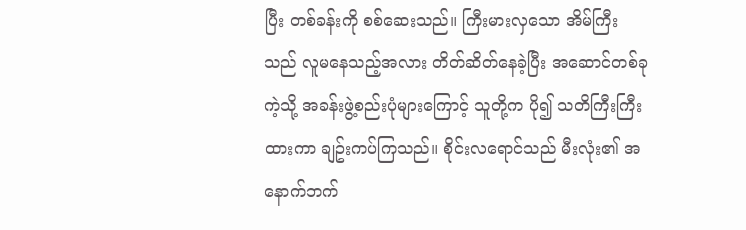ပြီး တစ်ခန်းကို စစ်ဆေးသည်။ ကြီးမားလှသော အိမ်ကြီးသည် လူမနေသည့်အလား တိတ်ဆိတ်နေခဲ့ပြီး အဆောင်တစ်ခုကဲ့သို့ အခန်းဖွဲ့စည်းပုံများကြောင့် သူတို့က ပို၍ သတိကြီးကြီးထားကာ ချဥ်းကပ်ကြသည်။ စိုင်းလရောင်သည် မီးလုံး၏ အနောက်ဘက်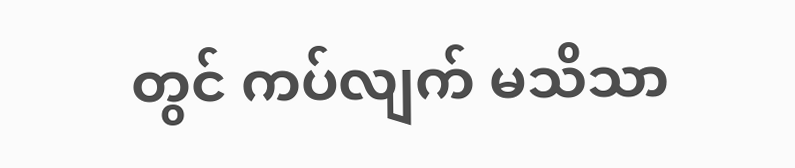တွင် ကပ်လျက် မသိသာ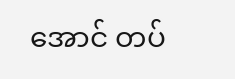အောင် တပ်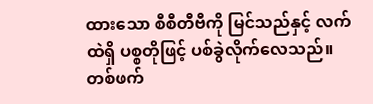ထားသော စီစီတီဗီကို မြင်သည်နှင့် လက်ထဲရှိ ပစ္စတိုဖြင့် ပစ်ခွဲလိုက်လေသည်။ တစ်ဖက်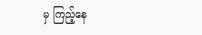မှ ကြည့်နေ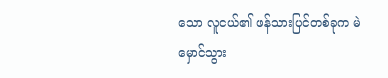သော လူငယ်၏ ဖန်သားပြင်တစ်ခုက မဲမှောင်သွား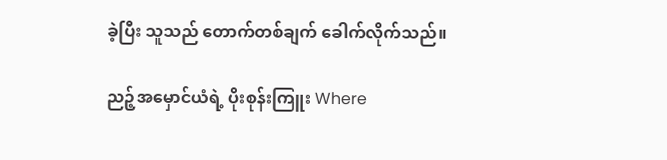ခဲ့ပြီး သူသည် တောက်တစ်ချက် ခေါက်လိုက်သည်။

ညဉ့်အမှောင်ယံရဲ့ ပိုးစုန်းကြူး Where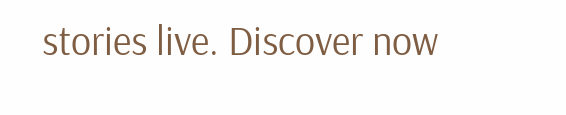stories live. Discover now